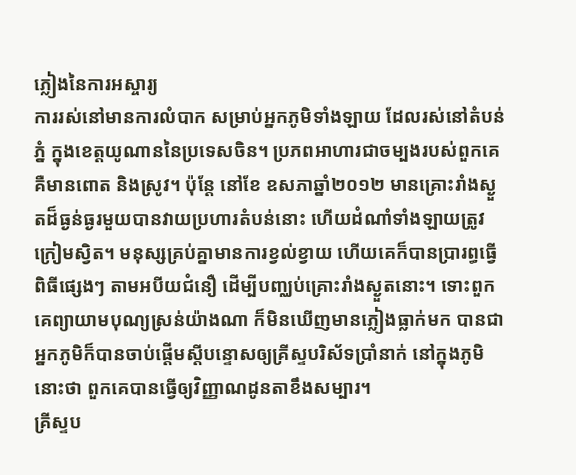ភ្លៀងនៃការអស្ចារ្យ
ការរស់នៅមានការលំបាក សម្រាប់អ្នកភូមិទាំងឡាយ ដែលរស់នៅតំបន់ភ្នំ ក្នុងខេត្តយូណាននៃប្រទេសចិន។ ប្រភពអាហារជាចម្បងរបស់ពួកគេ គឺមានពោត និងស្រូវ។ ប៉ុន្តែ នៅខែ ឧសភាឆ្នាំ២០១២ មានគ្រោះរាំងស្ងួតដ៏ធ្ងន់ធ្ងរមួយបានវាយប្រហារតំបន់នោះ ហើយដំណាំទាំងឡាយត្រូវក្រៀមស្វិត។ មនុស្សគ្រប់គ្នាមានការខ្វល់ខ្វាយ ហើយគេក៏បានប្រារព្ធធ្វើពិធីផ្សេងៗ តាមអបីយជំនឿ ដើម្បីបញ្ឈប់គ្រោះរាំងស្ងួតនោះ។ ទោះពួកគេព្យាយាមបុណ្យស្រន់យ៉ាងណា ក៏មិនឃើញមានភ្លៀងធ្លាក់មក បានជាអ្នកភូមិក៏បានចាប់ផ្ដើមស្តីបន្ទោសឲ្យគ្រីស្ទបរិស័ទប្រាំនាក់ នៅក្នុងភូមិនោះថា ពួកគេបានធ្វើឲ្យវិញ្ញាណដូនតាខឹងសម្បារ។
គ្រីស្ទប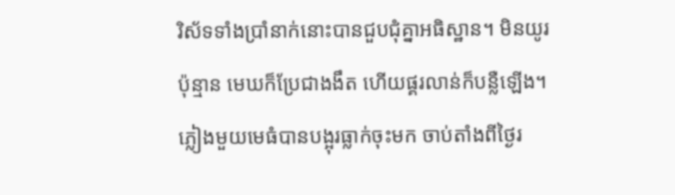រិស័ទទាំងប្រាំនាក់នោះបានជួបជុំគ្នាអធិស្ឋាន។ មិនយូរប៉ុន្មាន មេឃក៏ប្រែជាងងឹត ហើយផ្គរលាន់ក៏បន្លឺឡើង។ ភ្លៀងមួយមេធំបានបង្អុរធ្លាក់ចុះមក ចាប់តាំងពីថ្ងៃរ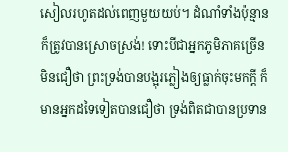សៀលរហូតដល់ពេញមួយយប់។ ដំណាំទាំងប៉ុន្មានក៏ត្រូវបានស្រោចស្រង់! ទោះបីជាអ្នកភូមិភាគច្រើនមិនជឿថា ព្រះទ្រង់បានបង្អុរភ្លៀងឲ្យធ្លាក់ចុះមកក្ដី ក៏មានអ្នកដទៃទៀតបានជឿថា ទ្រង់ពិតជាបានប្រទាន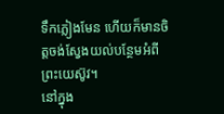ទឹកភ្លៀងមែន ហើយក៏មានចិត្តចង់ស្វែងយល់បន្ថែមអំពីព្រះយេស៊ូវ។
នៅក្នុង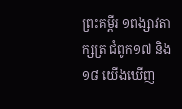ព្រះគម្ពីរ ១ពង្សាវតាក្សត្រ ជំពូក១៧ និង១៨ យើងឃើញ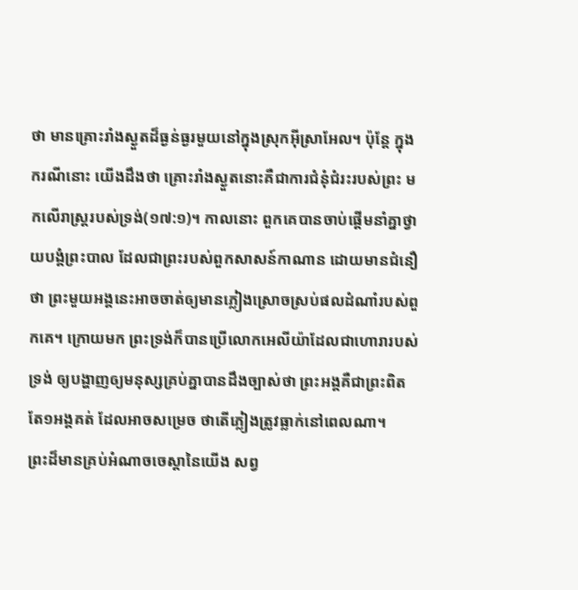ថា មានគ្រោះរាំងស្ងួតដ៏ធ្ងន់ធ្ងរមួយនៅក្នុងស្រុកអ៊ីស្រាអែល។ ប៉ុន្តែ ក្នុងករណីនោះ យើងដឹងថា គ្រោះរាំងស្ងួតនោះគឺជាការជំនុំជំរះរបស់ព្រះ មកលើរាស្រ្តរបស់ទ្រង់(១៧:១)។ កាលនោះ ពួកគេបានចាប់ផ្ដើមនាំគ្នាថ្វាយបង្គំព្រះបាល ដែលជាព្រះរបស់ពួកសាសន៍កាណាន ដោយមានជំនឿថា ព្រះមួយអង្គនេះអាចចាត់ឲ្យមានភ្លៀងស្រោចស្រប់ផលដំណាំរបស់ពួកគេ។ ក្រោយមក ព្រះទ្រង់ក៏បានប្រើលោកអេលីយ៉ាដែលជាហោរារបស់ទ្រង់ ឲ្យបង្ហាញឲ្យមនុស្សគ្រប់គ្នាបានដឹងច្បាស់ថា ព្រះអង្គគឺជាព្រះពិតតែ១អង្គគត់ ដែលអាចសម្រេច ថាតើភ្លៀងត្រូវធ្លាក់នៅពេលណា។
ព្រះដ៏មានគ្រប់អំណាចចេស្ដានៃយើង សព្វ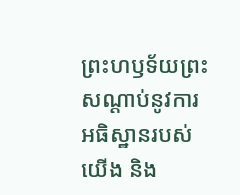ព្រះហឫទ័យព្រះសណ្ដាប់នូវការអធិស្ឋានរបស់យើង និង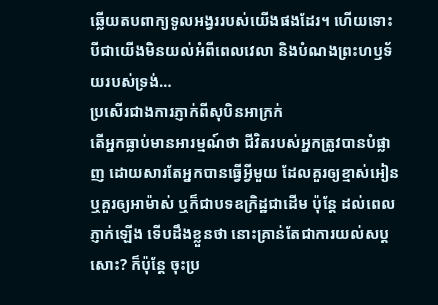ឆ្លើយតបពាក្យទូលអង្វររបស់យើងផងដែរ។ ហើយទោះបីជាយើងមិនយល់អំពីពេលវេលា និងបំណងព្រះហឫទ័យរបស់ទ្រង់…
ប្រសើរជាងការភ្ញាក់ពីសុបិនអាក្រក់
តើអ្នកធ្លាប់មានអារម្មណ៍ថា ជីវិតរបស់អ្នកត្រូវបានបំផ្លាញ ដោយសារតែអ្នកបានធ្វើអ្វីមួយ ដែលគួរឲ្យខ្មាស់អៀន ឬគួរឲ្យអាម៉ាស់ ឬក៏ជាបទឧក្រិដ្ឋជាដើម ប៉ុន្តែ ដល់ពេលភ្ញាក់ឡើង ទើបដឹងខ្លួនថា នោះគ្រាន់តែជាការយល់សប្តសោះ? ក៏ប៉ុន្តែ ចុះប្រ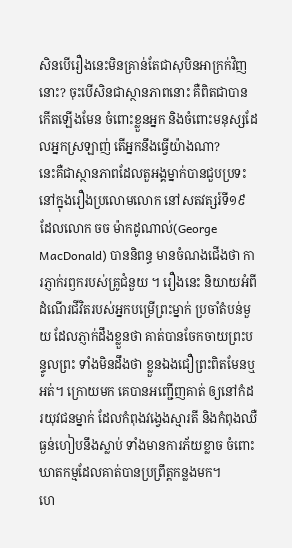សិនបើរឿងនេះមិនគ្រាន់តែជាសុបិនអាក្រក់វិញនោះ? ចុះបើសិនជាស្ថានភាពនោះ គឺពិតជាបានកើតឡើងមែន ចំពោះខ្លួនអ្នក និងចំពោះមនុស្សដែលអ្នកស្រឡាញ់ តើអ្នកនឹងធ្វើយ៉ាងណា?
នេះគឺជាស្ថានភាពដែលតួអង្គម្នាក់បានជួបប្រទះ នៅក្នុងរឿងប្រលោមលោក នៅសតវត្សរ៍ទី១៩ ដែលលោក ចច ម៉ាកដូណាល់(George MacDonald) បាននិពន្ធ មានចំណងជើងថា ការភ្ញាក់រឭករបស់គ្រូជំនួយ ។ រឿងនេះ និយាយអំពីដំណើរជីវិតរបស់អ្នកបម្រើព្រះម្នាក់ ប្រចាំតំបន់មួយ ដែលភ្ញាក់ដឹងខ្លួនថា គាត់បានចែកចាយព្រះបន្ទូលព្រះ ទាំងមិនដឹងថា ខ្លួនឯងជឿព្រះពិតមែនឬអត់។ ក្រោយមក គេបានអញ្ជើញគាត់ ឲ្យនៅកំដរយុវជនម្នាក់ ដែលកំពុងវង្វេងស្មារតី និងកំពុងឈឺធ្ងន់ហៀបនឹងស្លាប់ ទាំងមានការភ័យខ្លាច ចំពោះឃាតកម្មដែលគាត់បានប្រព្រឹត្តកន្លងមក។
ហេ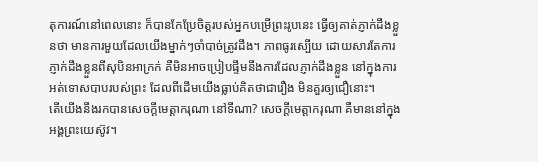តុការណ៍នៅពេលនោះ ក៏បានកែប្រែចិត្តរបស់អ្នកបម្រើព្រះរូបនេះ ធ្វើឲ្យគាត់ភ្ញាក់ដឹងខ្លួនថា មានការមួយដែលយើងម្នាក់ៗចាំបាច់ត្រូវដឹង។ ភាពធូរស្បើយ ដោយសារតែការភ្ញាក់ដឹងខ្លួនពីសុបិនអាក្រក់ គឺមិនអាចប្រៀបផ្ទឹមនឹងការដែលភ្ញាក់ដឹងខ្លួន នៅក្នុងការអត់ទោសបាបរបស់ព្រះ ដែលពីដើមយើងធ្លាប់គិតថាជារឿង មិនគួរឲ្យជឿនោះ។
តើយើងនឹងរកបានសេចក្តីមេត្តាករុណា នៅទីណា? សេចក្តីមេត្តាករុណា គឺមាននៅក្នុងអង្គព្រះយេស៊ូវ។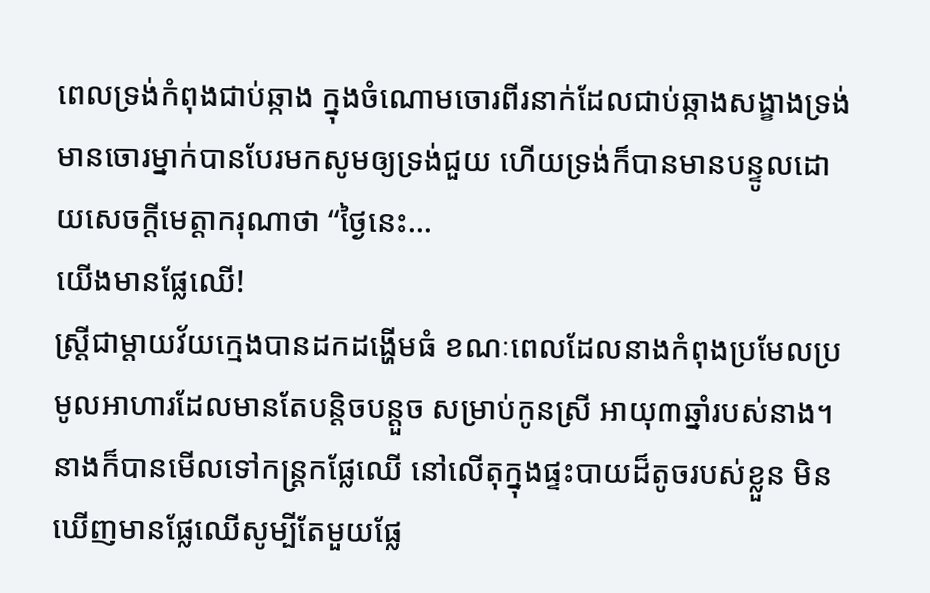ពេលទ្រង់កំពុងជាប់ឆ្កាង ក្នុងចំណោមចោរពីរនាក់ដែលជាប់ឆ្កាងសង្ខាងទ្រង់ មានចោរម្នាក់បានបែរមកសូមឲ្យទ្រង់ជួយ ហើយទ្រង់ក៏បានមានបន្ទូលដោយសេចក្តីមេត្តាករុណាថា “ថ្ងៃនេះ…
យើងមានផ្លែឈើ!
ស្រ្ដីជាម្ដាយវ័យក្មេងបានដកដង្ហើមធំ ខណៈពេលដែលនាងកំពុងប្រមែលប្រមូលអាហារដែលមានតែបន្តិចបន្តួច សម្រាប់កូនស្រី អាយុ៣ឆ្នាំរបស់នាង។ នាងក៏បានមើលទៅកន្រ្តកផ្លែឈើ នៅលើតុក្នុងផ្ទះបាយដ៏តូចរបស់ខ្លួន មិនឃើញមានផ្លែឈើសូម្បីតែមួយផ្លែ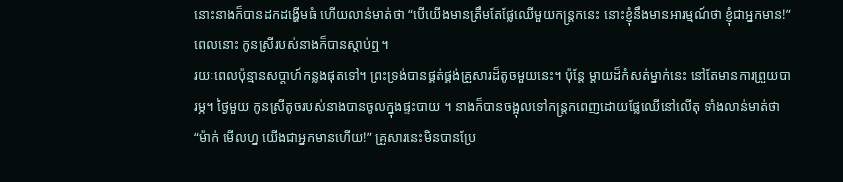នោះនាងក៏បានដកដង្ហើមធំ ហើយលាន់មាត់ថា “បើយើងមានត្រឹមតែផ្លែឈើមួយកន្រ្តកនេះ នោះខ្ញុំនឹងមានអារម្មណ៍ថា ខ្ញុំជាអ្នកមាន!” ពេលនោះ កូនស្រីរបស់នាងក៏បានស្ដាប់ឮ។
រយៈពេលប៉ុន្មានសប្តាហ៍កន្លងផុតទៅ។ ព្រះទ្រង់បានផ្គត់ផ្គង់គ្រួសារដ៏តូចមួយនេះ។ ប៉ុន្តែ ម្ដាយដ៏កំសត់ម្នាក់នេះ នៅតែមានការព្រួយបារម្ភ។ ថ្ងៃមួយ កូនស្រីតូចរបស់នាងបានចូលក្នុងផ្ទះបាយ ។ នាងក៏បានចង្អុលទៅកន្រ្តកពេញដោយផ្លែឈើនៅលើតុ ទាំងលាន់មាត់ថា “ម៉ាក់ មើលហ្ន យើងជាអ្នកមានហើយ!” គ្រួសារនេះមិនបានប្រែ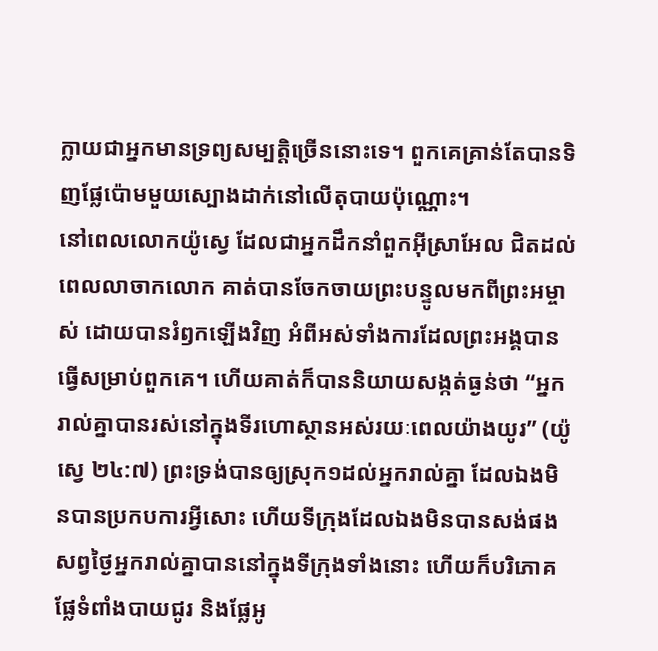ក្លាយជាអ្នកមានទ្រព្យសម្បត្តិច្រើននោះទេ។ ពួកគេគ្រាន់តែបានទិញផ្លែប៉ោមមួយស្បោងដាក់នៅលើតុបាយប៉ុណ្ណោះ។
នៅពេលលោកយ៉ូស្វេ ដែលជាអ្នកដឹកនាំពួកអ៊ីស្រាអែល ជិតដល់ពេលលាចាកលោក គាត់បានចែកចាយព្រះបន្ទូលមកពីព្រះអម្ចាស់ ដោយបានរំឭកឡើងវិញ អំពីអស់ទាំងការដែលព្រះអង្គបានធ្វើសម្រាប់ពួកគេ។ ហើយគាត់ក៏បាននិយាយសង្កត់ធ្ងន់ថា “អ្នករាល់គ្នាបានរស់នៅក្នុងទីរហោស្ថានអស់រយៈពេលយ៉ាងយូរ” (យ៉ូស្វេ ២៤:៧) ព្រះទ្រង់បានឲ្យស្រុក១ដល់អ្នករាល់គ្នា ដែលឯងមិនបានប្រកបការអ្វីសោះ ហើយទីក្រុងដែលឯងមិនបានសង់ផង សព្វថ្ងៃអ្នករាល់គ្នាបាននៅក្នុងទីក្រុងទាំងនោះ ហើយក៏បរិភោគផ្លែទំពាំងបាយជូរ និងផ្លែអូ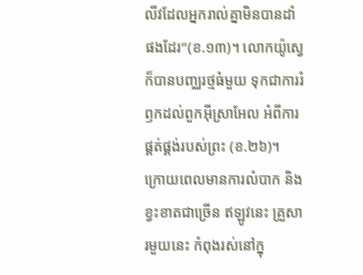លីវដែលអ្នករាល់គ្នាមិនបានដាំផងដែរ”(ខ.១៣)។ លោកយ៉ូស្វេក៏បានបញ្ឈរថ្មធំមួយ ទុកជាការរំឭកដល់ពួកអ៊ីស្រាអែល អំពីការផ្គត់ផ្គង់របស់ព្រះ (ខ.២៦)។
ក្រោយពេលមានការលំបាក និងខ្វះខាតជាច្រើន ឥឡូវនេះ គ្រួសារមួយនេះ កំពុងរស់នៅក្នុ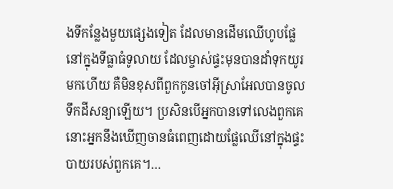ងទីកន្លែងមួយផ្សេងទៀត ដែលមានដើមឈើហូបផ្លែ នៅក្នុងទីធ្លាធំទូលាយ ដែលម្ចាស់ផ្ទះមុនបានដាំទុកយូរមកហើយ គឺមិនខុសពីពួកកូនចៅអ៊ីស្រាអែលបានចូលទឹកដីសន្យាឡើយ។ ប្រសិនបើអ្នកបានទៅលេងពួកគេ នោះអ្នកនឹងឃើញចានធំពេញដោយផ្លែឈើនៅក្នុងផ្ទះបាយរបស់ពួកគេ។…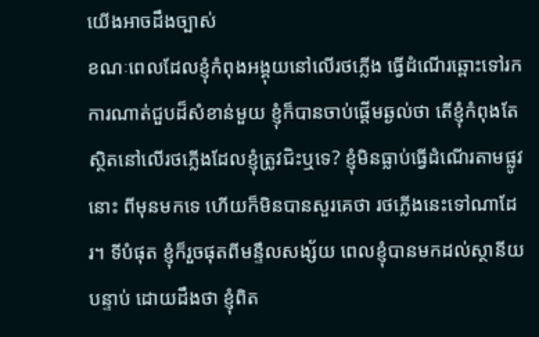យើងអាចដឹងច្បាស់
ខណៈពេលដែលខ្ញុំកំពុងអង្គុយនៅលើរថភ្លើង ធ្វើដំណើរឆ្ពោះទៅរកការណាត់ជួបដ៏សំខាន់មួយ ខ្ញុំក៏បានចាប់ផ្ដើមឆ្ងល់ថា តើខ្ញុំកំពុងតែស្ថិតនៅលើរថភ្លើងដែលខ្ញុំត្រូវជិះឬទេ? ខ្ញុំមិនធ្លាប់ធ្វើដំណើរតាមផ្លូវនោះ ពីមុនមកទេ ហើយក៏មិនបានសួរគេថា រថភ្លើងនេះទៅណាដែរ។ ទីបំផុត ខ្ញុំក៏រួចផុតពីមន្ទឹលសង្ស័យ ពេលខ្ញុំបានមកដល់ស្ថានីយបន្ទាប់ ដោយដឹងថា ខ្ញុំពិត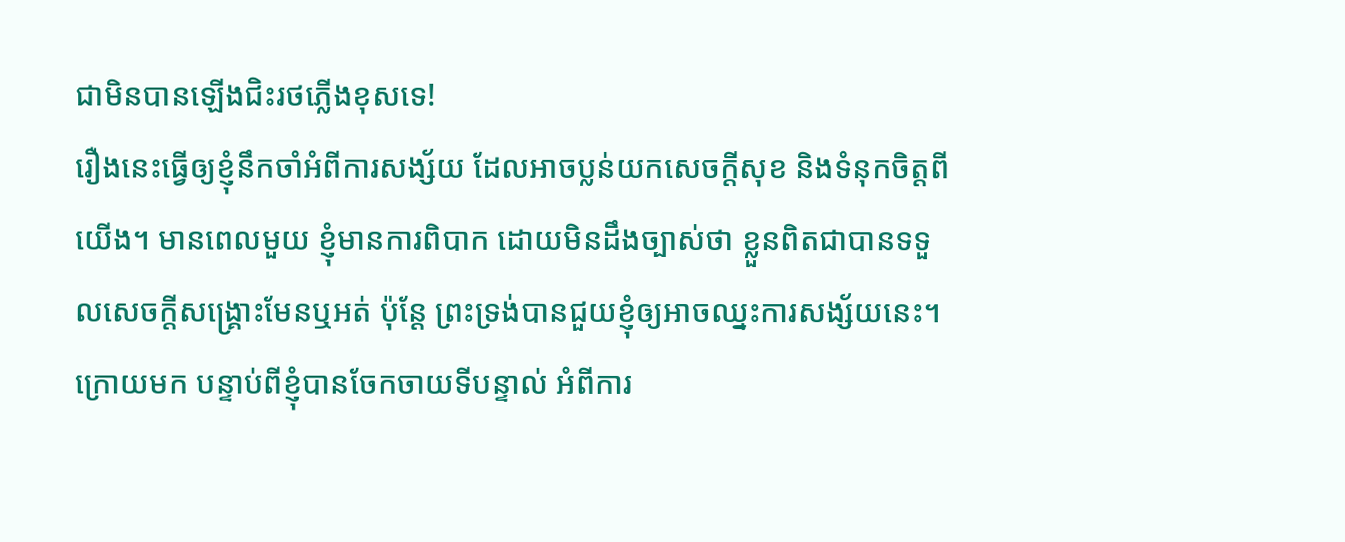ជាមិនបានឡើងជិះរថភ្លើងខុសទេ!
រឿងនេះធ្វើឲ្យខ្ញុំនឹកចាំអំពីការសង្ស័យ ដែលអាចប្លន់យកសេចក្តីសុខ និងទំនុកចិត្តពីយើង។ មានពេលមួយ ខ្ញុំមានការពិបាក ដោយមិនដឹងច្បាស់ថា ខ្លួនពិតជាបានទទួលសេចក្តីសង្រ្គោះមែនឬអត់ ប៉ុន្តែ ព្រះទ្រង់បានជួយខ្ញុំឲ្យអាចឈ្នះការសង្ស័យនេះ។ ក្រោយមក បន្ទាប់ពីខ្ញុំបានចែកចាយទីបន្ទាល់ អំពីការ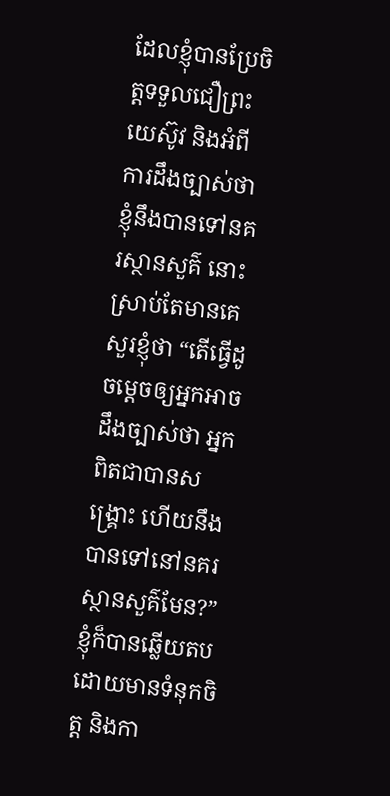ដែលខ្ញុំបានប្រែចិត្តទទួលជឿព្រះយេស៊ូវ និងអំពីការដឹងច្បាស់ថា ខ្ញុំនឹងបានទៅនគរស្ថានសួគ៌ នោះស្រាប់តែមានគេសួរខ្ញុំថា “តើធ្វើដូចម្តេចឲ្យអ្នកអាចដឹងច្បាស់ថា អ្នកពិតជាបានសង្រ្គោះ ហើយនឹងបានទៅនៅនគរស្ថានសួគ៌មែន?” ខ្ញុំក៏បានឆ្លើយតប ដោយមានទំនុកចិត្ត និងកា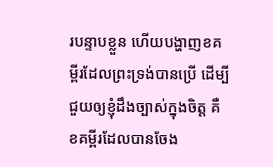របន្ទាបខ្លួន ហើយបង្ហាញខគម្ពីរដែលព្រះទ្រង់បានប្រើ ដើម្បីជួយឲ្យខ្ញុំដឹងច្បាស់ក្នុងចិត្ត គឺខគម្ពីរដែលបានចែង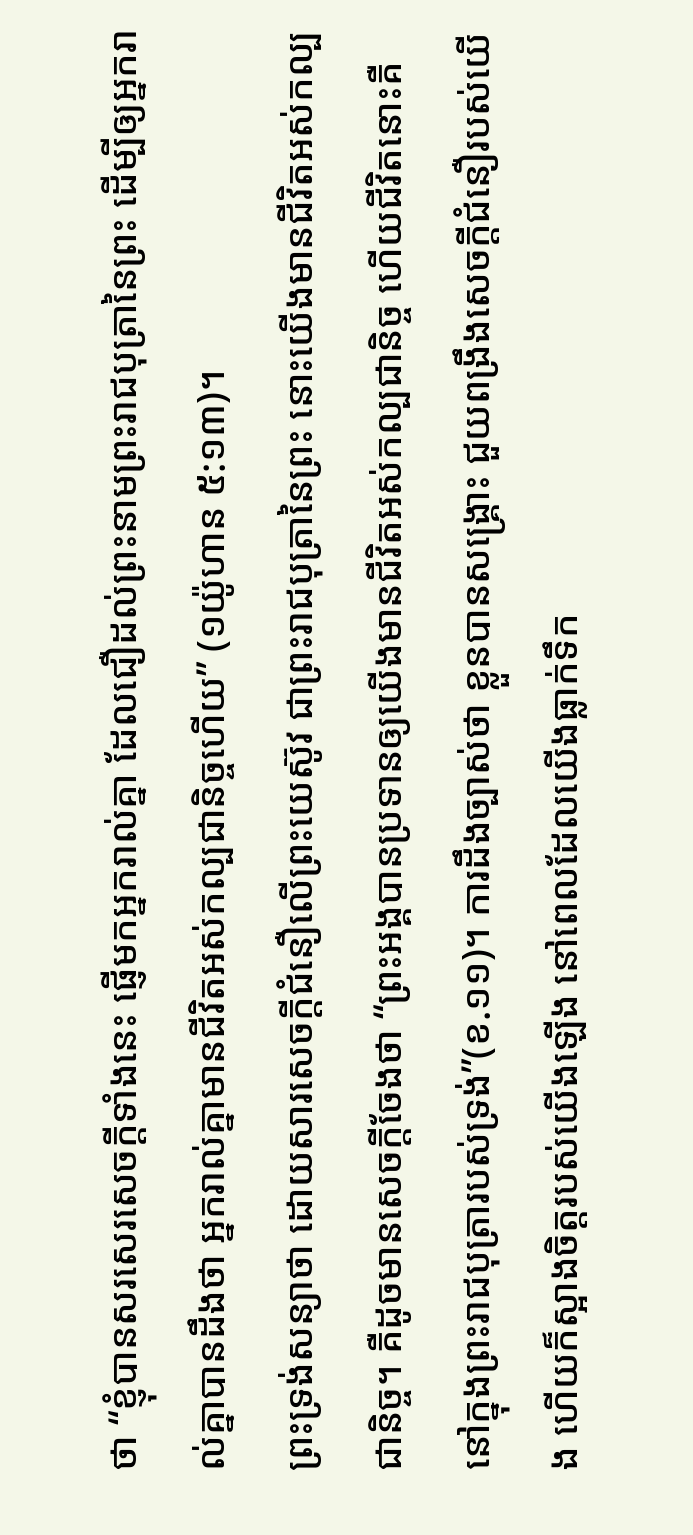ថា “ខ្ញុំបានសរសេរសេចក្ដីទាំងនេះ ផ្ញើមកអ្នករាល់គ្នា ដែលជឿដល់ព្រះនាមព្រះរាជបុត្រានៃព្រះ ដើម្បីឲ្យអ្នករាល់គ្នាបានដឹងថា អ្នករាល់គ្នាមានជីវិតអស់កល្បជានិច្ចហើយ” (១យ៉ូហាន ៥:១៣)។
ព្រះទ្រង់សន្យាថា ដោយសារសេចក្តីជំនឿលើព្រះយេស៊ូវ ជាព្រះរាជបុត្រានៃព្រះ នោះយើងមានជីវិតអស់កល្បជានិច្ច។ គឺដូចមានសេចក្តីចែងថា “ព្រះអង្គបានប្រទានឲ្យយើងមានជីវិតអស់កល្បជានិច្ច ហើយជីវិតនោះគឺនៅក្នុងព្រះរាជបុត្រារបស់ទ្រង់”(ខ.១១)។ ការដឹងច្បាស់ថា ខ្លួនបានសង្រ្គោះ ជួយពង្រឹងសេចក្តីជំនឿរបស់យើង ហើយក៏ស្អាងចិត្តរបស់យើងឡើង នៅពេលដែលយើងធ្លាក់ទឹក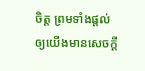ចិត្ត ព្រមទាំងផ្ដល់ឲ្យយើងមានសេចក្តី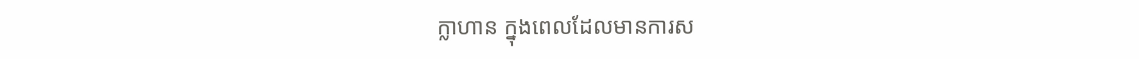ក្លាហាន ក្នុងពេលដែលមានការស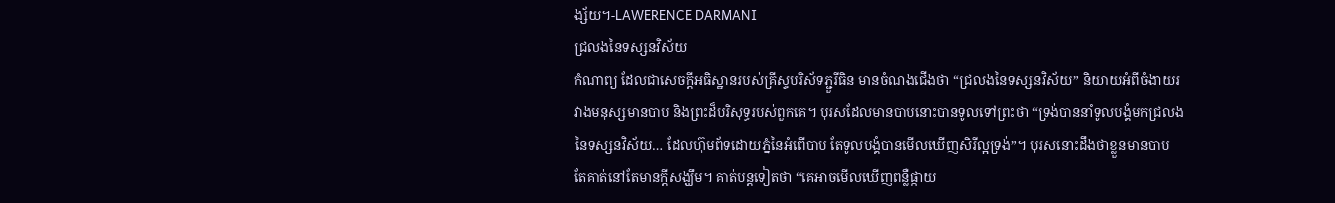ង្ស័យ។-LAWERENCE DARMANI
ជ្រលងនៃទស្សនវិស័យ
កំណាព្យ ដែលជាសេចក្តីអធិស្ឋានរបស់គ្រីស្ទបរិស័ទភ្ជួរីធិន មានចំណងជើងថា “ជ្រលងនៃទស្សនវិស័យ” និយាយអំពីចំងាយរវាងមនុស្សមានបាប និងព្រះដ៏បរិសុទ្ធរបស់ពួកគេ។ បុរសដែលមានបាបនោះបានទូលទៅព្រះថា “ទ្រង់បាននាំទូលបង្គំមកជ្រលងនៃទស្សនវិស័យ… ដែលហ៊ុមព័ទដោយភ្នំនៃអំពើបាប តែទូលបង្គំបានមើលឃើញសិរីល្អទ្រង់”។ បុរសនោះដឹងថាខ្លួនមានបាប តែគាត់នៅតែមានក្តីសង្ឃឹម។ គាត់បន្តទៀតថា “គេអាចមើលឃើញពន្លឺផ្កាយ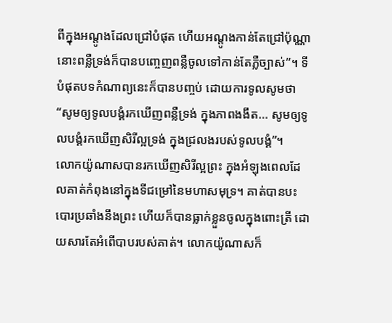ពីក្នុងអណ្តូងដែលជ្រៅបំផុត ហើយអណ្តូងកាន់តែជ្រៅប៉ុណ្ណា នោះពន្លឺទ្រង់ក៏បានបញ្ចេញពន្លឺចូលទៅកាន់តែភ្លឺច្បាស់”។ ទីបំផុតបទកំណាព្យនេះក៏បានបញ្ចប់ ដោយការទូលសូមថា “សូមឲ្យទូលបង្គំរកឃើញពន្លឺទ្រង់ ក្នុងភាពងងឹត… សូមឲ្យទូលបង្គំរកឃើញសិរីល្អទ្រង់ ក្នុងជ្រលងរបស់ទូលបង្គំ”។
លោកយ៉ូណាសបានរកឃើញសិរីល្អព្រះ ក្នុងអំឡុងពេលដែលគាត់កំពុងនៅក្នុងទីជម្រៅនៃមហាសមុទ្រ។ គាត់បានបះបោរប្រឆាំងនឹងព្រះ ហើយក៏បានធ្លាក់ខ្លួនចូលក្នុងពោះត្រី ដោយសារតែអំពើបាបរបស់គាត់។ លោកយ៉ូណាសក៏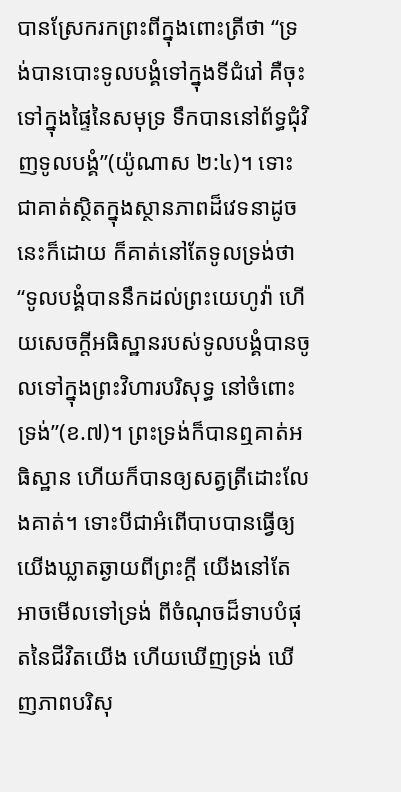បានស្រែករកព្រះពីក្នុងពោះត្រីថា “ទ្រង់បានបោះទូលបង្គំទៅក្នុងទីជំរៅ គឺចុះទៅក្នុងផ្ទៃនៃសមុទ្រ ទឹកបាននៅព័ទ្ធជុំវិញទូលបង្គំ”(យ៉ូណាស ២:៤)។ ទោះជាគាត់ស្ថិតក្នុងស្ថានភាពដ៏វេទនាដូចនេះក៏ដោយ ក៏គាត់នៅតែទូលទ្រង់ថា “ទូលបង្គំបាននឹកដល់ព្រះយេហូវ៉ា ហើយសេចក្តីអធិស្ឋានរបស់ទូលបង្គំបានចូលទៅក្នុងព្រះវិហារបរិសុទ្ធ នៅចំពោះទ្រង់”(ខ.៧)។ ព្រះទ្រង់ក៏បានឮគាត់អធិស្ឋាន ហើយក៏បានឲ្យសត្វត្រីដោះលែងគាត់។ ទោះបីជាអំពើបាបបានធ្វើឲ្យយើងឃ្លាតឆ្ងាយពីព្រះក្តី យើងនៅតែអាចមើលទៅទ្រង់ ពីចំណុចដ៏ទាបបំផុតនៃជីវិតយើង ហើយឃើញទ្រង់ ឃើញភាពបរិសុ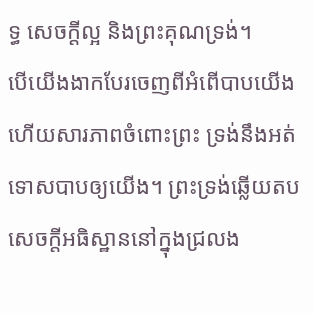ទ្ធ សេចក្តីល្អ និងព្រះគុណទ្រង់។
បើយើងងាកបែរចេញពីអំពើបាបយើង ហើយសារភាពចំពោះព្រះ ទ្រង់នឹងអត់ទោសបាបឲ្យយើង។ ព្រះទ្រង់ឆ្លើយតបសេចក្តីអធិស្ឋាននៅក្នុងជ្រលង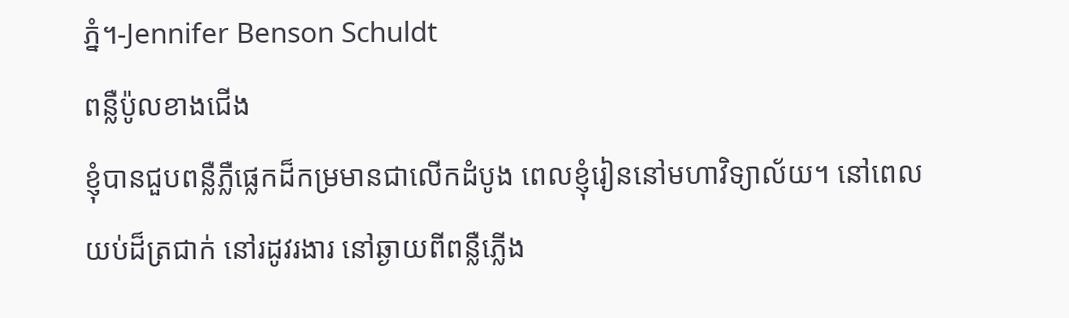ភ្នំ។-Jennifer Benson Schuldt
ពន្លឺប៉ូលខាងជើង
ខ្ញុំបានជួបពន្លឺភ្លឺផ្លេកដ៏កម្រមានជាលើកដំបូង ពេលខ្ញុំរៀននៅមហាវិទ្យាល័យ។ នៅពេលយប់ដ៏ត្រជាក់ នៅរដូវរងារ នៅឆ្ងាយពីពន្លឺភ្លើង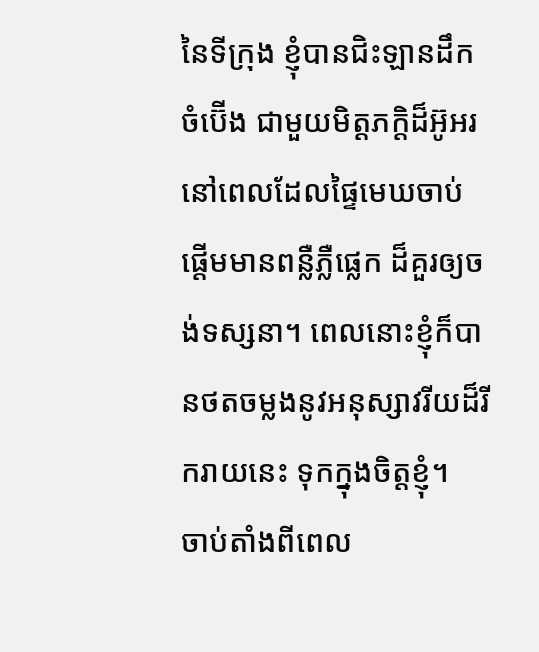នៃទីក្រុង ខ្ញុំបានជិះឡានដឹកចំប៊ើង ជាមួយមិត្តភក្តិដ៏អ៊ូអរ នៅពេលដែលផ្ទៃមេឃចាប់ផ្តើមមានពន្លឺភ្លឺផ្លេក ដ៏គួរឲ្យចង់ទស្សនា។ ពេលនោះខ្ញុំក៏បានថតចម្លងនូវអនុស្សាវរីយដ៏រីករាយនេះ ទុកក្នុងចិត្តខ្ញុំ។
ចាប់តាំងពីពេល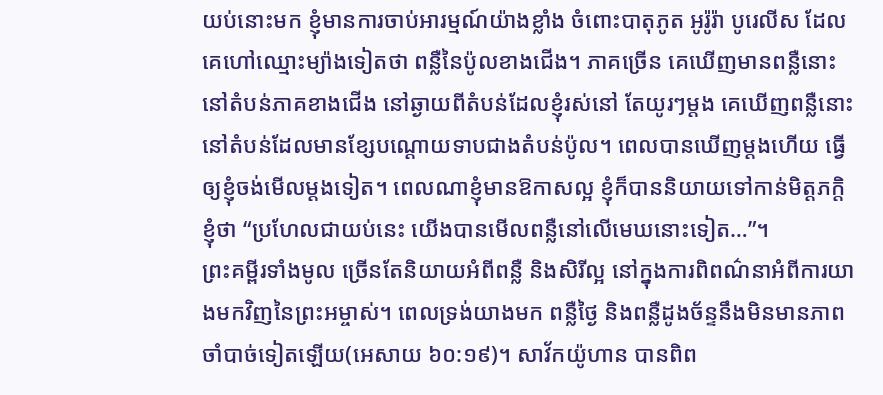យប់នោះមក ខ្ញុំមានការចាប់អារម្មណ៍យ៉ាងខ្លាំង ចំពោះបាតុភូត អូរ៉ូរ៉ា បូរេលីស ដែលគេហៅឈ្មោះម្យ៉ាងទៀតថា ពន្លឺនៃប៉ូលខាងជើង។ ភាគច្រើន គេឃើញមានពន្លឺនោះ នៅតំបន់ភាគខាងជើង នៅឆ្ងាយពីតំបន់ដែលខ្ញុំរស់នៅ តែយូរៗម្តង គេឃើញពន្លឺនោះ នៅតំបន់ដែលមានខ្សែបណ្តោយទាបជាងតំបន់ប៉ូល។ ពេលបានឃើញម្តងហើយ ធ្វើឲ្យខ្ញុំចង់មើលម្តងទៀត។ ពេលណាខ្ញុំមានឱកាសល្អ ខ្ញុំក៏បាននិយាយទៅកាន់មិត្តភក្តិខ្ញុំថា “ប្រហែលជាយប់នេះ យើងបានមើលពន្លឺនៅលើមេឃនោះទៀត…”។
ព្រះគម្ពីរទាំងមូល ច្រើនតែនិយាយអំពីពន្លឺ និងសិរីល្អ នៅក្នុងការពិពណ៌នាអំពីការយាងមកវិញនៃព្រះអម្ចាស់។ ពេលទ្រង់យាងមក ពន្លឺថ្ងៃ និងពន្លឺដូងច័ន្ទនឹងមិនមានភាពចាំបាច់ទៀតឡើយ(អេសាយ ៦០:១៩)។ សាវ័កយ៉ូហាន បានពិព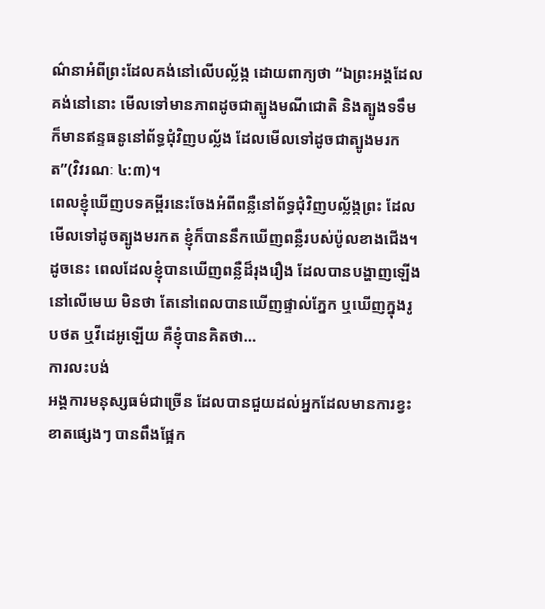ណ៌នាអំពីព្រះដែលគង់នៅលើបល្ល័ង្ក ដោយពាក្យថា “ឯព្រះអង្គដែលគង់នៅនោះ មើលទៅមានភាពដូចជាត្បូងមណីជោតិ និងត្បូងទទឹម ក៏មានឥន្ទធនូនៅព័ទ្ធជុំវិញបល្ល័ង ដែលមើលទៅដូចជាត្បូងមរកត”(វិវរណៈ ៤:៣)។
ពេលខ្ញុំឃើញបទគម្ពីរនេះចែងអំពីពន្លឺនៅព័ទ្ធជុំវិញបល្ល័ង្កព្រះ ដែលមើលទៅដូចត្បូងមរកត ខ្ញុំក៏បាននឹកឃើញពន្លឺរបស់ប៉ូលខាងជើង។ ដូចនេះ ពេលដែលខ្ញុំបានឃើញពន្លឺដ៏រុងរឿង ដែលបានបង្ហាញឡើង នៅលើមេឃ មិនថា តែនៅពេលបានឃើញផ្ទាល់ភ្នែក ឬឃើញក្នុងរូបថត ឬវីដេអូឡើយ គឺខ្ញុំបានគិតថា…
ការលះបង់
អង្គការមនុស្សធម៌ជាច្រើន ដែលបានជួយដល់អ្នកដែលមានការខ្វះខាតផ្សេងៗ បានពឹងផ្អែក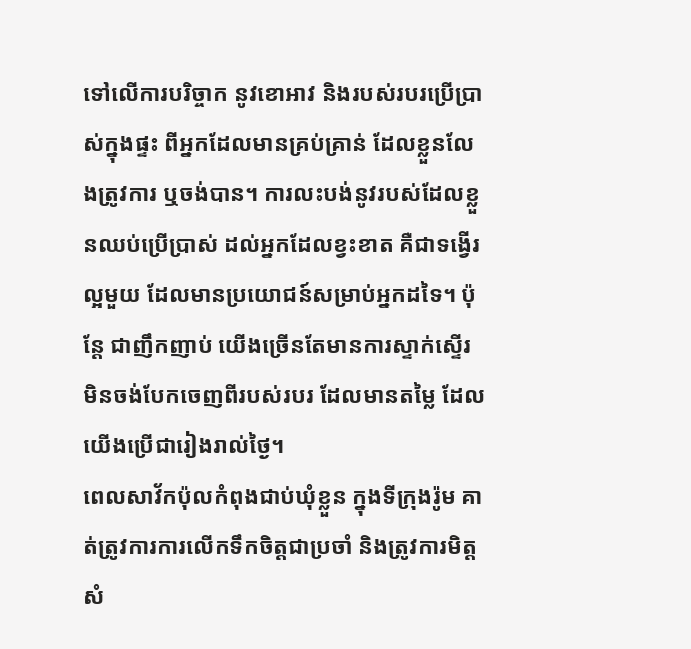ទៅលើការបរិច្ចាក នូវខោអាវ និងរបស់របរប្រើប្រាស់ក្នុងផ្ទះ ពីអ្នកដែលមានគ្រប់គ្រាន់ ដែលខ្លួនលែងត្រូវការ ឬចង់បាន។ ការលះបង់នូវរបស់ដែលខ្លួនឈប់ប្រើប្រាស់ ដល់អ្នកដែលខ្វះខាត គឺជាទង្វើរល្អមួយ ដែលមានប្រយោជន៍សម្រាប់អ្នកដទៃ។ ប៉ុន្តែ ជាញឹកញាប់ យើងច្រើនតែមានការស្ទាក់ស្ទើរមិនចង់បែកចេញពីរបស់របរ ដែលមានតម្លៃ ដែលយើងប្រើជារៀងរាល់ថ្ងៃ។
ពេលសាវ័កប៉ុលកំពុងជាប់ឃុំខ្លួន ក្នុងទីក្រុងរ៉ូម គាត់ត្រូវការការលើកទឹកចិត្តជាប្រចាំ និងត្រូវការមិត្តសំ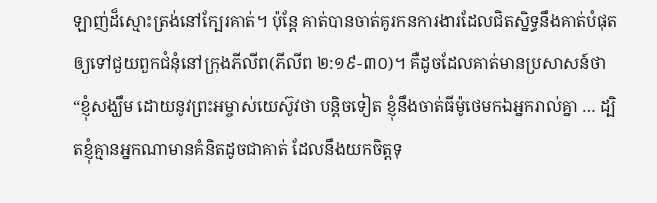ឡាញ់ដ៏ស្មោះត្រង់នៅក្បែរគាត់។ ប៉ុន្តែ គាត់បានចាត់គូរកនការងារដែលជិតស្និទ្ធនឹងគាត់បំផុត ឲ្យទៅជួយពួកជំនុំនៅក្រុងភីលីព(ភីលីព ២:១៩-៣០)។ គឺដូចដែលគាត់មានប្រសាសន៍ថា “ខ្ញុំសង្ឃឹម ដោយនូវព្រះអម្ចាស់យេស៊ូវថា បន្តិចទៀត ខ្ញុំនឹងចាត់ធីម៉ូថេមកឯអ្នករាល់គ្នា … ដ្បិតខ្ញុំគ្មានអ្នកណាមានគំនិតដូចជាគាត់ ដែលនឹងយកចិត្តទុ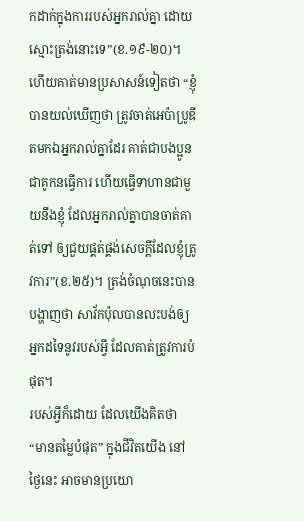កដាក់ក្នុងការរបស់អ្នករាល់គ្នា ដោយស្មោះត្រង់នោះទេ”(ខ.១៩-២០)។ ហើយគាត់មានប្រសាសន៍ទៀតថា “ខ្ញុំបានយល់ឃើញថា ត្រូវចាត់អេប៉ាប្រូឌីតមកឯអ្នករាល់គ្នាដែរ គាត់ជាបងប្អូន ជាគូកនធ្វើការ ហើយធ្វើទាហានជាមួយនឹងខ្ញុំ ដែលអ្នករាល់គ្នាបានចាត់គាត់ទៅ ឲ្យជួយផ្គត់ផ្គង់សេចក្តីដែលខ្ញុំត្រូវការ”(ខ.២៥)។ ត្រង់ចំណុចនេះបានបង្ហាញថា សាវ័កប៉ុលបានលះបង់ឲ្យអ្នកដទៃនូវរបស់អ្វី ដែលគាត់ត្រូវការបំផុត។
របស់អ្វីក៏ដោយ ដែលយើងគិតថា “មានតម្លៃបំផុត” ក្នុងជីវិតយើង នៅថ្ងៃនេះ អាចមានប្រយោ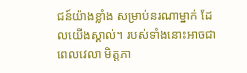ជន៍យ៉ាងខ្លាំង សម្រាប់នរណាម្នាក់ ដែលយើងស្គាល់។ របស់ទាំងនោះអាចជា ពេលវេលា មិត្តភា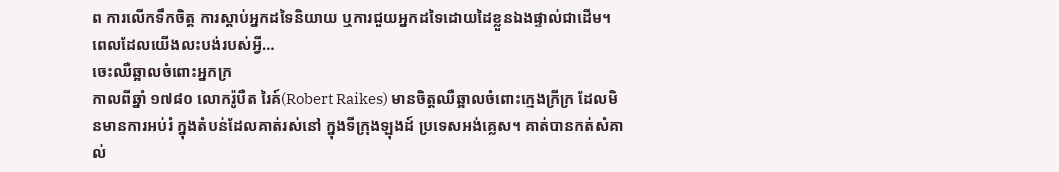ព ការលើកទឹកចិត្ត ការស្តាប់អ្នកដទៃនិយាយ ឬការជួយអ្នកដទៃដោយដៃខ្លួនឯងផ្ទាល់ជាដើម។ ពេលដែលយើងលះបង់របស់អ្វី…
ចេះឈឺឆ្អាលចំពោះអ្នកក្រ
កាលពីឆ្នាំ ១៧៨០ លោករ៉ូបឺត រៃគ៍(Robert Raikes) មានចិត្តឈឺឆ្អាលចំពោះក្មេងក្រីក្រ ដែលមិនមានការអប់រំ ក្នុងតំបន់ដែលគាត់រស់នៅ ក្នុងទីក្រុងឡុងដ៍ ប្រទេសអង់គ្លេស។ គាត់បានកត់សំគាល់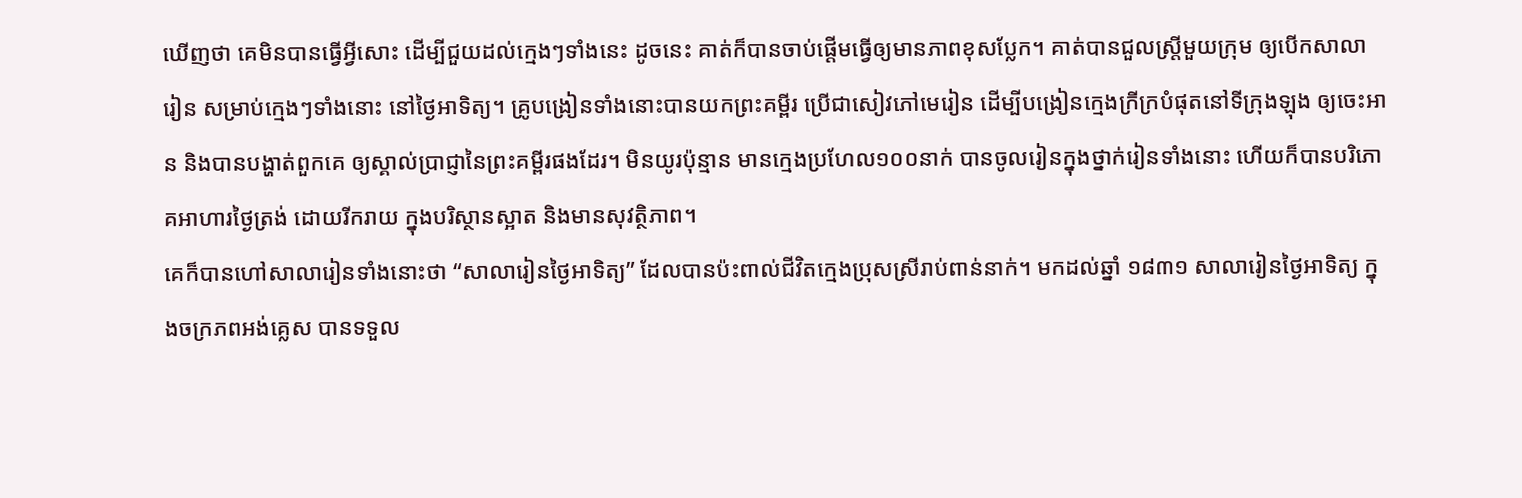ឃើញថា គេមិនបានធ្វើអ្វីសោះ ដើម្បីជួយដល់ក្មេងៗទាំងនេះ ដូចនេះ គាត់ក៏បានចាប់ផ្តើមធ្វើឲ្យមានភាពខុសប្លែក។ គាត់បានជួលស្រ្តីមួយក្រុម ឲ្យបើកសាលារៀន សម្រាប់ក្មេងៗទាំងនោះ នៅថ្ងៃអាទិត្យ។ គ្រូបង្រៀនទាំងនោះបានយកព្រះគម្ពីរ ប្រើជាសៀវភៅមេរៀន ដើម្បីបង្រៀនក្មេងក្រីក្របំផុតនៅទីក្រុងឡុង ឲ្យចេះអាន និងបានបង្ហាត់ពួកគេ ឲ្យស្គាល់ប្រាជ្ញានៃព្រះគម្ពីរផងដែរ។ មិនយូរប៉ុន្មាន មានក្មេងប្រហែល១០០នាក់ បានចូលរៀនក្នុងថ្នាក់រៀនទាំងនោះ ហើយក៏បានបរិភោគអាហារថ្ងៃត្រង់ ដោយរីករាយ ក្នុងបរិស្ថានស្អាត និងមានសុវត្ថិភាព។
គេក៏បានហៅសាលារៀនទាំងនោះថា “សាលារៀនថ្ងៃអាទិត្យ” ដែលបានប៉ះពាល់ជីវិតក្មេងប្រុសស្រីរាប់ពាន់នាក់។ មកដល់ឆ្នាំ ១៨៣១ សាលារៀនថ្ងៃអាទិត្យ ក្នុងចក្រភពអង់គ្លេស បានទទួល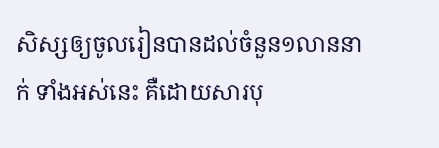សិស្សឲ្យចូលរៀនបានដល់ចំនួន១លាននាក់ ទាំងអស់នេះ គឺដោយសារបុ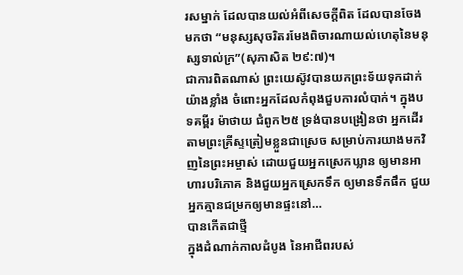រសម្នាក់ ដែលបានយល់អំពីសេចក្តីពិត ដែលបានចែងមកថា “មនុស្សសុចរិតរមែងពិចារណាយល់ហេតុនៃមនុស្សទាល់ក្រ”(សុភាសិត ២៩:៧)។
ជាការពិតណាស់ ព្រះយេស៊ូវបានយកព្រះទ័យទុកដាក់យ៉ាងខ្លាំង ចំពោះអ្នកដែលកំពុងជួបការលំបាក់។ ក្នុងបទគម្ពីរ ម៉ាថាយ ជំពូក២៥ ទ្រង់បានបង្រៀនថា អ្នកដើរតាមព្រះគ្រីស្ទត្រៀមខ្លួនជាស្រេច សម្រាប់ការយាងមកវិញនៃព្រះអម្ចាស់ ដោយជួយអ្នកស្រេកឃ្លាន ឲ្យមានអាហារបរិភោគ និងជួយអ្នកស្រេកទឹក ឲ្យមានទឹកផឹក ជួយអ្នកគ្មានជម្រកឲ្យមានផ្ទះនៅ…
បានកើតជាថ្មី
ក្នុងដំណាក់កាលដំបូង នៃអាជីពរបស់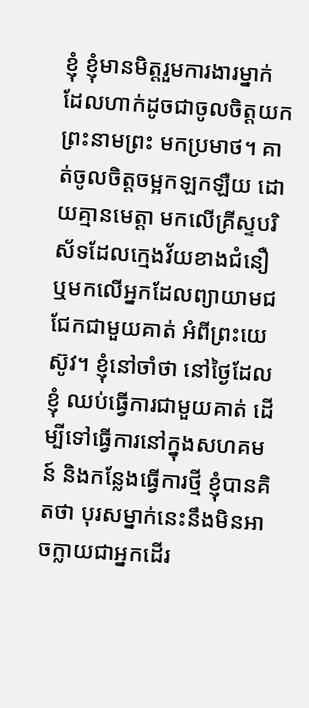ខ្ញុំ ខ្ញុំមានមិត្តរួមការងារម្នាក់ ដែលហាក់ដូចជាចូលចិត្តយកព្រះនាមព្រះ មកប្រមាថ។ គាត់ចូលចិត្តចម្អកឡកឡឺយ ដោយគ្មានមេត្តា មកលើគ្រីស្ទបរិស័ទដែលក្មេងវ័យខាងជំនឿ ឬមកលើអ្នកដែលព្យាយាមជជែកជាមួយគាត់ អំពីព្រះយេស៊ូវ។ ខ្ញុំនៅចាំថា នៅថ្ងៃដែលខ្ញុំ ឈប់ធ្វើការជាមួយគាត់ ដើម្បីទៅធ្វើការនៅក្នុងសហគមន៍ និងកន្លែងធ្វើការថ្មី ខ្ញុំបានគិតថា បុរសម្នាក់នេះនឹងមិនអាចក្លាយជាអ្នកដើរ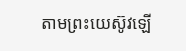តាមព្រះយេស៊ូវឡើ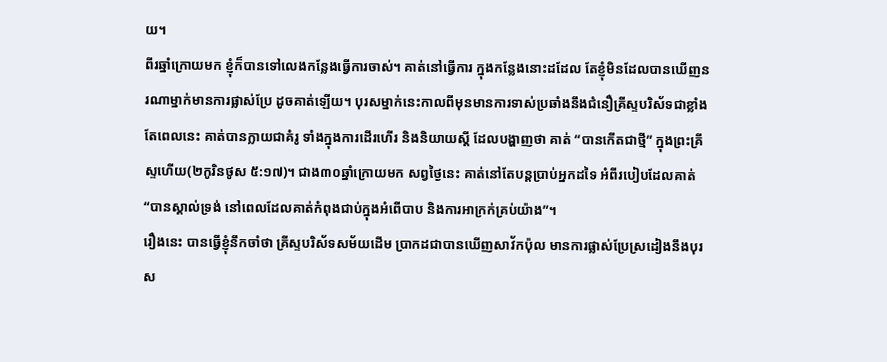យ។
ពីរឆ្នាំក្រោយមក ខ្ញុំក៏បានទៅលេងកន្លែងធ្វើការចាស់។ គាត់នៅធ្វើការ ក្នុងកន្លែងនោះដដែល តែខ្ញុំមិនដែលបានឃើញនរណាម្នាក់មានការផ្លាស់ប្រែ ដូចគាត់ឡើយ។ បុរសម្នាក់នេះកាលពីមុនមានការទាស់ប្រឆាំងនឹងជំនឿគ្រីស្ទបរិស័ទជាខ្លាំង តែពេលនេះ គាត់បានក្លាយជាគំរូ ទាំងក្នុងការដើរហើរ និងនិយាយស្តី ដែលបង្ហាញថា គាត់ “បានកើតជាថ្មី” ក្នុងព្រះគ្រីស្ទហើយ(២កូរិនថូស ៥:១៧)។ ជាង៣០ឆ្នាំក្រោយមក សព្វថ្ងៃនេះ គាត់នៅតែបន្តប្រាប់អ្នកដទៃ អំពីរបៀបដែលគាត់ “បានស្គាល់ទ្រង់ នៅពេលដែលគាត់កំពុងជាប់ក្នុងអំពើបាប និងការអាក្រក់គ្រប់យ៉ាង”។
រឿងនេះ បានធ្វើខ្ញុំនឹកចាំថា គ្រីស្ទបរិស័ទសម័យដើម ប្រាកដជាបានឃើញសាវ័កប៉ុល មានការផ្លាស់ប្រែស្រដៀងនឹងបុរស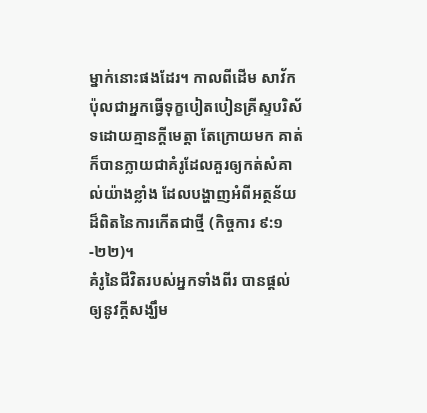ម្នាក់នោះផងដែរ។ កាលពីដើម សាវ័កប៉ុលជាអ្នកធ្វើទុក្ខបៀតបៀនគ្រីស្ទបរិស័ទដោយគ្មានក្តីមេត្តា តែក្រោយមក គាត់ក៏បានក្លាយជាគំរូដែលគួរឲ្យកត់សំគាល់យ៉ាងខ្លាំង ដែលបង្ហាញអំពីអត្ថន័យដ៏ពិតនៃការកើតជាថ្មី (កិច្ចការ ៩:១-២២)។
គំរូនៃជីវិតរបស់អ្នកទាំងពីរ បានផ្តល់ឲ្យនូវក្តីសង្ឃឹម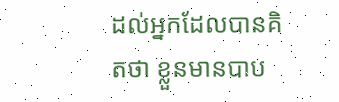ដល់អ្នកដែលបានគិតថា ខ្លួនមានបាប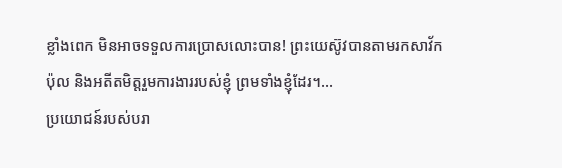ខ្លាំងពេក មិនអាចទទួលការប្រោសលោះបាន! ព្រះយេស៊ូវបានតាមរកសាវ័កប៉ុល និងអតីតមិត្តរួមការងាររបស់ខ្ញុំ ព្រមទាំងខ្ញុំដែរ។…
ប្រយោជន៍របស់បរា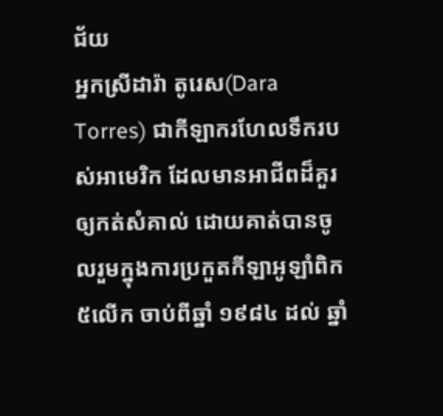ជ័យ
អ្នកស្រីដារ៉ា តូរេស(Dara Torres) ជាកីឡាករហែលទឹករបស់អាមេរិក ដែលមានអាជីពដ៏គួរឲ្យកត់សំគាល់ ដោយគាត់បានចូលរួមក្នុងការប្រកួតកីឡាអូឡាំពិក៥លើក ចាប់ពីឆ្នាំ ១៩៨៤ ដល់ ឆ្នាំ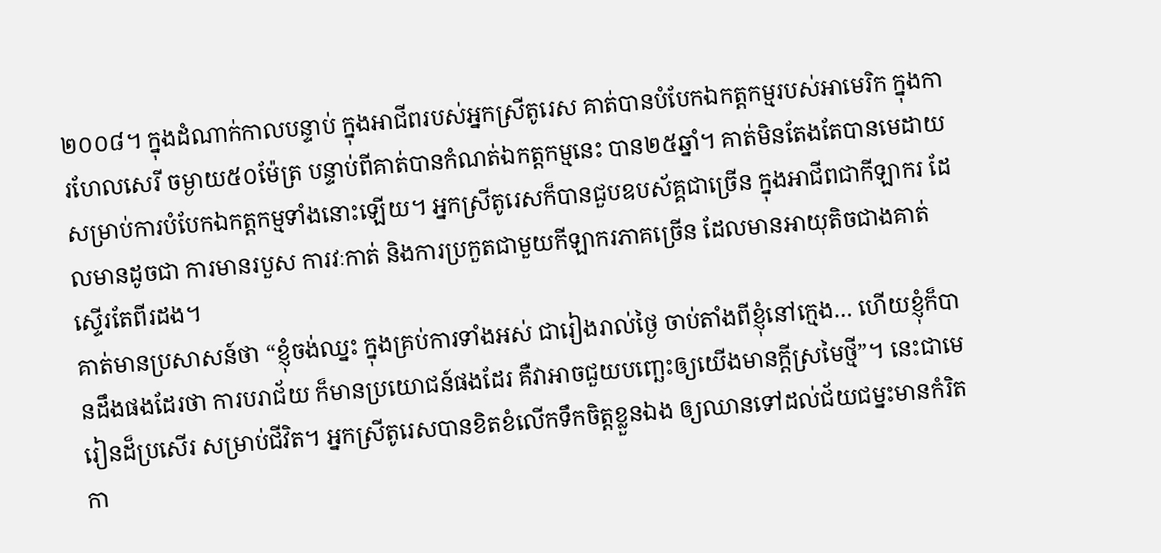២០០៨។ ក្នុងដំណាក់កាលបន្ទាប់ ក្នុងអាជីពរបស់អ្នកស្រីតូរេស គាត់បានបំបែកឯកត្តកម្មរបស់អាមេរិក ក្នុងការហែលសេរី ចម្ងាយ៥០ម៉ែត្រ បន្ទាប់ពីគាត់បានកំណត់ឯកត្តកម្មនេះ បាន២៥ឆ្នាំ។ គាត់មិនតែងតែបានមេដាយ សម្រាប់ការបំបែកឯកត្តកម្មទាំងនោះឡើយ។ អ្នកស្រីតូរេសក៏បានជួបឧបស័គ្គជាច្រើន ក្នុងអាជីពជាកីឡាករ ដែលមានដូចជា ការមានរបួស ការវៈកាត់ និងការប្រកួតជាមួយកីឡាករភាគច្រើន ដែលមានអាយុតិចជាងគាត់ស្ទើរតែពីរដង។
គាត់មានប្រសាសន៍ថា “ខ្ញុំចង់ឈ្នះ ក្នុងគ្រប់ការទាំងអស់ ជារៀងរាល់ថ្ងៃ ចាប់តាំងពីខ្ញុំនៅក្មេង… ហើយខ្ញុំក៏បានដឹងផងដែរថា ការបរាជ័យ ក៏មានប្រយោជន៍ផងដែរ គឺវាអាចជួយបញ្ឆេះឲ្យយើងមានក្តីស្រមៃថ្មី”។ នេះជាមេរៀនដ៏ប្រសើរ សម្រាប់ជីវិត។ អ្នកស្រីតូរេសបានខិតខំលើកទឹកចិត្តខ្លួនឯង ឲ្យឈានទៅដល់ជ័យជម្នះមានកំរិតកា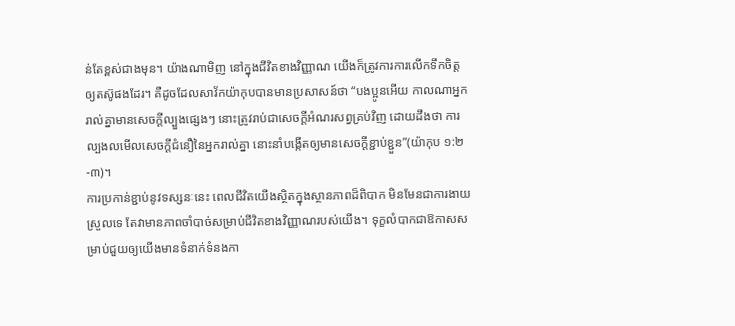ន់តែខ្ពស់ជាងមុន។ យ៉ាងណាមិញ នៅក្នុងជីវិតខាងវិញ្ញាណ យើងក៏ត្រូវការការលើកទឹកចិត្តឲ្យតស៊ូផងដែរ។ គឺដូចដែលសាវ័កយ៉ាកុបបានមានប្រសាសន៍ថា “បងប្អូនអើយ កាលណាអ្នករាល់គ្នាមានសេចក្តីល្បួងផ្សេងៗ នោះត្រូវរាប់ជាសេចក្តីអំណរសព្វគ្រប់វិញ ដោយដឹងថា ការល្បងលមើលសេចក្តីជំនឿនៃអ្នករាល់គ្នា នោះនាំបង្កើតឲ្យមានសេចក្តីខ្ជាប់ខ្ជួន”(យ៉ាកុប ១:២-៣)។
ការប្រកាន់ខ្ជាប់នូវទស្សនៈនេះ ពេលជីវិតយើងស្ថិតក្នុងស្ថានភាពដ៏ពិបាក មិនមែនជាការងាយស្រួលទេ តែវាមានភាពចាំបាច់សម្រាប់ជីវិតខាងវិញ្ញាណរបស់យើង។ ទុក្ខលំបាកជាឱកាសសម្រាប់ជួយឲ្យយើងមានទំនាក់ទំនងកា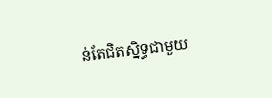ន់តែជិតស្និទ្ធជាមួយ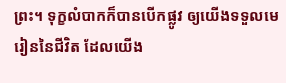ព្រះ។ ទុក្ខលំបាកក៏បានបើកផ្លូវ ឲ្យយើងទទួលមេរៀននៃជីវិត ដែលយើង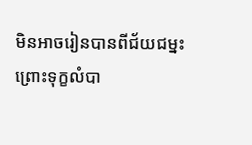មិនអាចរៀនបានពីជ័យជម្នះ ព្រោះទុក្ខលំបា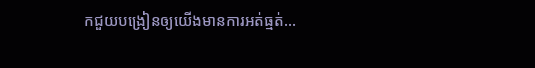កជួយបង្រៀនឲ្យយើងមានការអត់ធ្មត់…